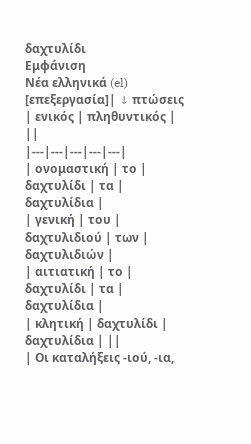δαχτυλίδι
Εμφάνιση
Νέα ελληνικά (el)
[επεξεργασία]| ↓ πτώσεις | ενικός | πληθυντικός | ||
|---|---|---|---|---|
| ονομαστική | το | δαχτυλίδι | τα | δαχτυλίδια |
| γενική | του | δαχτυλιδιού | των | δαχτυλιδιών |
| αιτιατική | το | δαχτυλίδι | τα | δαχτυλίδια |
| κλητική | δαχτυλίδι | δαχτυλίδια | ||
| Οι καταλήξεις -ιού, -ια,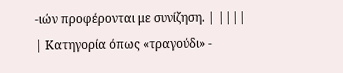-ιών προφέρονται με συνίζηση. | ||||
| Κατηγορία όπως «τραγούδι» -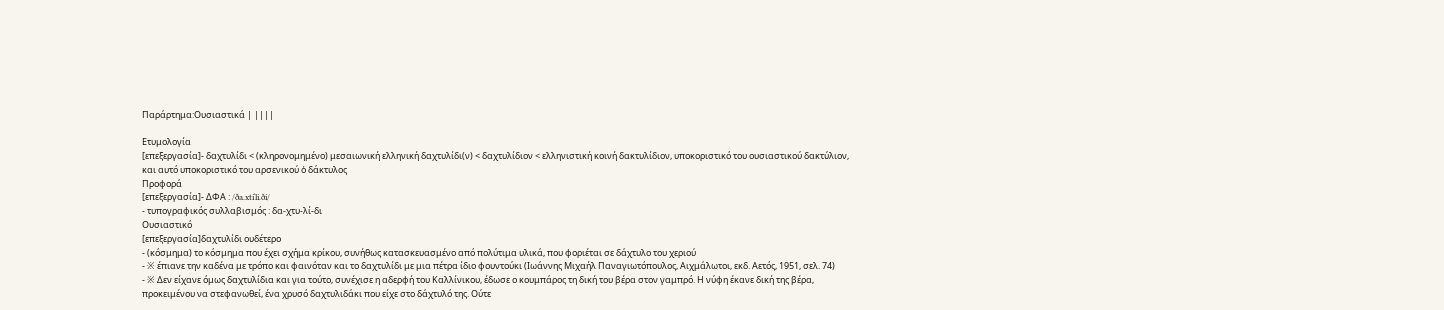Παράρτημα:Ουσιαστικά | ||||

Ετυμολογία
[επεξεργασία]- δαχτυλίδι < (κληρονομημένο) μεσαιωνική ελληνική δαχτυλίδι(ν) < δαχτυλίδιον < ελληνιστική κοινή δακτυλίδιον, υποκοριστικό του ουσιαστικού δακτύλιον, και αυτό υποκοριστικό του αρσενικού ὁ δάκτυλος
Προφορά
[επεξεργασία]- ΔΦΑ : /ða.xtiˈli.ði/
- τυπογραφικός συλλαβισμός : δα‐χτυ‐λί‐δι
Ουσιαστικό
[επεξεργασία]δαχτυλίδι ουδέτερο
- (κόσμημα) το κόσμημα που έχει σχήμα κρίκου, συνήθως κατασκευασμένο από πολύτιμα υλικά, που φοριέται σε δάχτυλο του χεριού
- ※ έπιανε την καδένα με τρόπο και φαινόταν και το δαχτυλίδι με μια πέτρα ίδιο φουντούκι (Ιωάννης Μιχαήλ Παναγιωτόπουλος, Αιχμάλωτοι, εκδ. Αετός, 1951, σελ. 74)
- ※ Δεν είχανε όμως δαχτυλίδια και για τούτο, συνέχισε η αδερφή του Καλλίνικου, έδωσε ο κουμπάρος τη δική του βέρα στον γαμπρό. Η νύφη έκανε δική της βέρα, προκειμένου να στεφανωθεί, ένα χρυσό δαχτυλιδάκι που είχε στο δάχτυλό της. Ούτε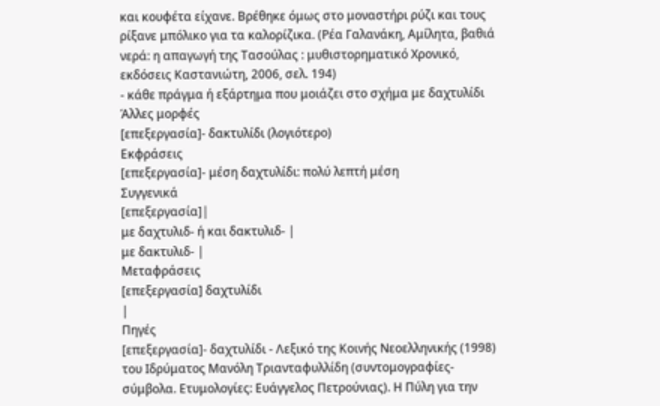και κουφέτα είχανε. Βρέθηκε όμως στο μοναστήρι ρύζι και τους ρίξανε μπόλικο για τα καλορίζικα. (Ρέα Γαλανάκη, Αμίλητα, βαθιά νερά: η απαγωγή της Τασούλας : μυθιστορηματικό Χρονικό, εκδόσεις Καστανιώτη, 2006, σελ. 194)
- κάθε πράγμα ή εξάρτημα που μοιάζει στο σχήμα με δαχτυλίδι
Άλλες μορφές
[επεξεργασία]- δακτυλίδι (λογιότερο)
Εκφράσεις
[επεξεργασία]- μέση δαχτυλίδι: πολύ λεπτή μέση
Συγγενικά
[επεξεργασία]|
με δαχτυλιδ- ή και δακτυλιδ- |
με δακτυλιδ- |
Μεταφράσεις
[επεξεργασία] δαχτυλίδι
|
Πηγές
[επεξεργασία]- δαχτυλίδι - Λεξικό της Κοινής Νεοελληνικής (1998) του Ιδρύματος Μανόλη Τριανταφυλλίδη (συντομογραφίες-σύμβολα. Ετυμολογίες: Ευάγγελος Πετρούνιας). Η Πύλη για την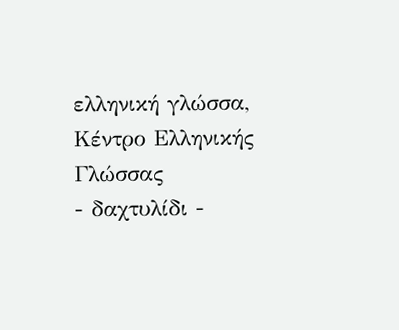ελληνική γλώσσα, Κέντρο Ελληνικής Γλώσσας
- δαχτυλίδι -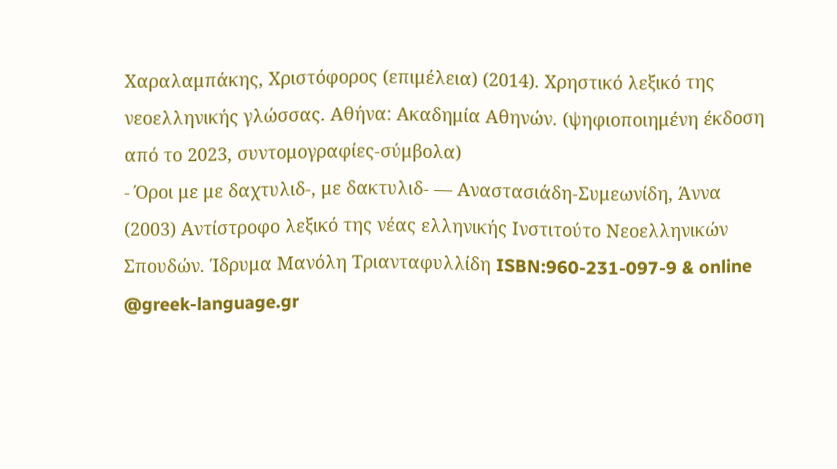Χαραλαμπάκης, Χριστόφορος (επιμέλεια) (2014). Χρηστικό λεξικό της νεοελληνικής γλώσσας. Αθήνα: Ακαδημία Αθηνών. (ψηφιοποιημένη έκδοση από το 2023, συντομογραφίες-σύμβολα)
- Όροι με με δαχτυλιδ-, με δακτυλιδ- — Αναστασιάδη-Συμεωνίδη, Άννα (2003) Αντίστροφο λεξικό της νέας ελληνικής Ινστιτούτο Νεοελληνικών Σπουδών. Ίδρυμα Μανόλη Τριανταφυλλίδη ISBN:960-231-097-9 & online @greek-language.gr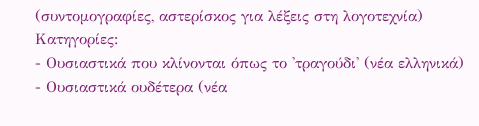(συντομογραφίες, αστερίσκος για λέξεις στη λογοτεχνία)
Κατηγορίες:
- Ουσιαστικά που κλίνονται όπως το 'τραγούδι' (νέα ελληνικά)
- Ουσιαστικά ουδέτερα (νέα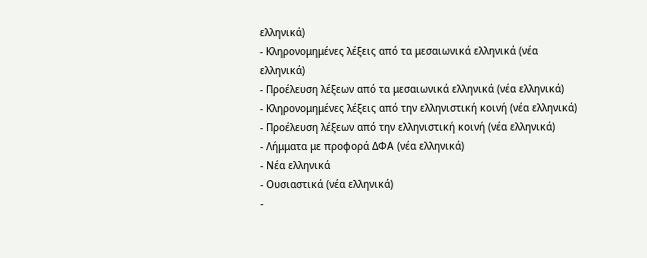ελληνικά)
- Κληρονομημένες λέξεις από τα μεσαιωνικά ελληνικά (νέα ελληνικά)
- Προέλευση λέξεων από τα μεσαιωνικά ελληνικά (νέα ελληνικά)
- Κληρονομημένες λέξεις από την ελληνιστική κοινή (νέα ελληνικά)
- Προέλευση λέξεων από την ελληνιστική κοινή (νέα ελληνικά)
- Λήμματα με προφορά ΔΦΑ (νέα ελληνικά)
- Νέα ελληνικά
- Ουσιαστικά (νέα ελληνικά)
-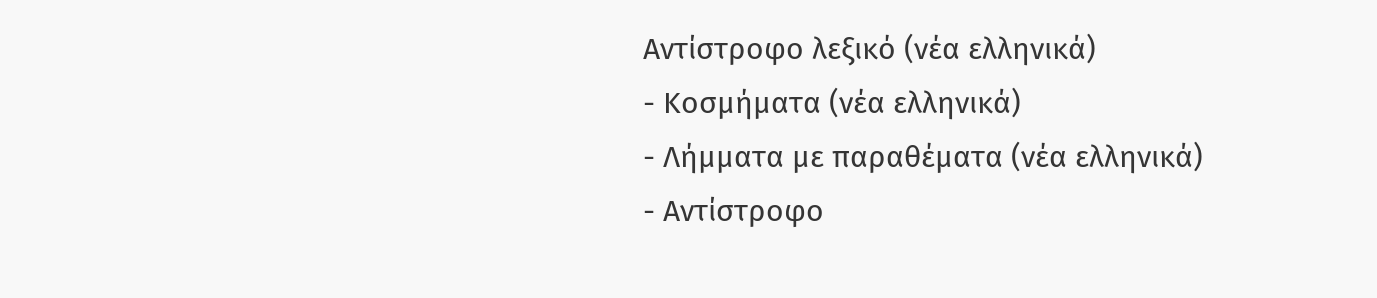Αντίστροφο λεξικό (νέα ελληνικά)
- Κοσμήματα (νέα ελληνικά)
- Λήμματα με παραθέματα (νέα ελληνικά)
- Αντίστροφο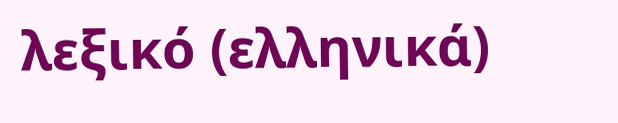λεξικό (ελληνικά)